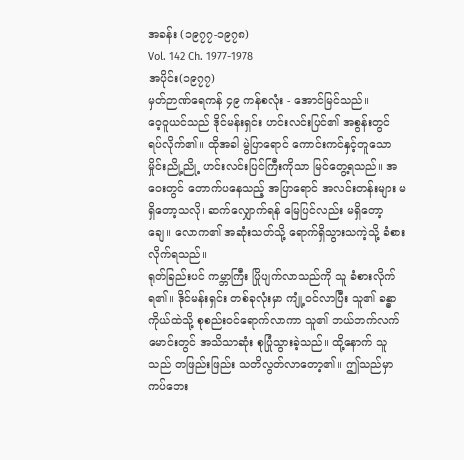အခန်း (၁၉၇၇-၁၉၇၈)
Vol. 142 Ch. 1977-1978
အပိုင်း(၁၉၇၇)
မှတ်ဉာဏ်ရေကန် ၄၉ ကန်စလုံး - အောင်မြင်သည်။
ဝေ့ဝူယင်သည် ဒိုင်မန်းရှင်း ဟင်းလင်းပြင်၏ အစွန်းတွင် ရပ်လိုက်၏။ ထိုအခါ မွဲပြာရောင် ကောင်းကင်နှင့်တူသော မှိုင်းညို့ညို့ ဟင်းလင်းပြင်ကြီးကိုသာ မြင်တွေ့ရသည်။ အဝေးတွင် တောက်ပနေသည့် အပြာရောင် အလင်းတန်းများ မရှိတော့သလို၊ ဆက်လျှောက်ရန် မြေပြင်လည်း မရှိတော့ချေ။ လောက၏ အဆုံးသတ်သို့ ရောက်ရှိသွားသကဲ့သို့ ခံစားလိုက်ရသည်။
ရုတ်ခြည်းပင် ကမ္ဘာကြီး ပြိုပျက်လာသည်ကို သူ ခံစားလိုက်ရ၏။ ဒိုင်မန်းရှင်း တစ်ခုလုံးမှာ ကျုံ့ဝင်လာပြီး သူ၏ ခန္ဓာကိုယ်ထဲသို့ စုစည်းဝင်ရောက်လာကာ သူ၏ ဘယ်ဘက်လက်မောင်းတွင် အသိသာဆုံး စုပြုံသွားခဲ့သည်။ ထို့နောက် သူသည် တဖြည်းဖြည်း သတိလွတ်လာတော့၏။ ဤသည်မှာ ကပ်ဘေး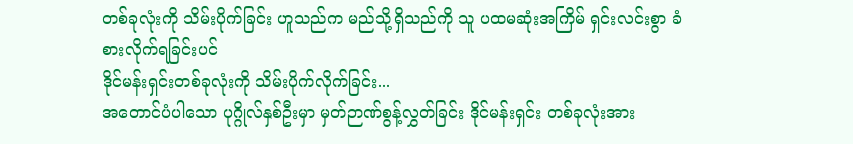တစ်ခုလုံးကို သိမ်းပိုက်ခြင်း ဟူသည်က မည်သို့ရှိသည်ကို သူ ပထမဆုံးအကြိမ် ရှင်းလင်းစွာ ခံစားလိုက်ရခြင်းပင်
ဒိုင်မန်းရှင်းတစ်ခုလုံးကို သိမ်းပိုက်လိုက်ခြင်း...
အတောင်ပံပါသော ပုဂ္ဂိုလ်နှစ်ဦးမှာ မှတ်ဉာဏ်စွန့်လွှတ်ခြင်း ဒိုင်မန်းရှင်း တစ်ခုလုံးအား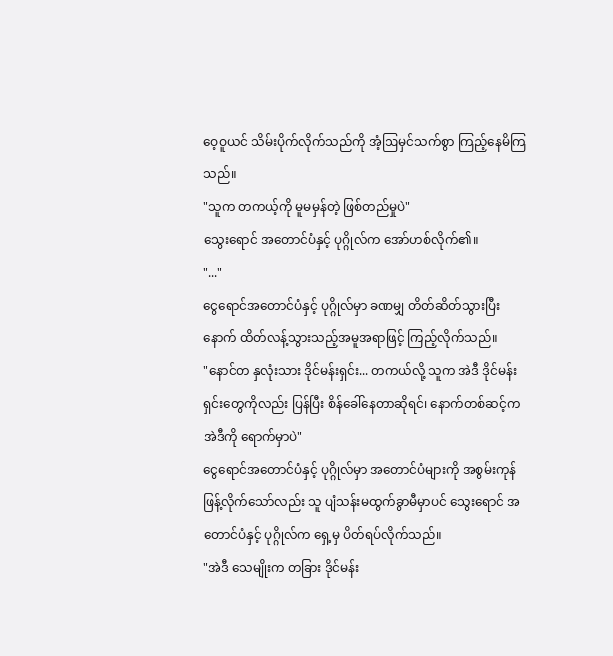ဝေ့ဝူယင် သိမ်းပိုက်လိုက်သည်ကို အံ့ဩမှင်သက်စွာ ကြည့်နေမိကြသည်။
"သူက တကယ့်ကို မူမမှန်တဲ့ ဖြစ်တည်မှုပဲ"
သွေးရောင် အတောင်ပံနှင့် ပုဂ္ဂိုလ်က အော်ဟစ်လိုက်၏။
"..."
ငွေရောင်အတောင်ပံနှင့် ပုဂ္ဂိုလ်မှာ ခဏမျှ တိတ်ဆိတ်သွားပြီးနောက် ထိတ်လန့်သွားသည့်အမူအရာဖြင့် ကြည့်လိုက်သည်။
"နောင်တ နှလုံးသား ဒိုင်မန်းရှင်း... တကယ်လို့ သူက အဲဒီ ဒိုင်မန်းရှင်းတွေကိုလည်း ပြန်ပြီး စိန်ခေါ်နေတာဆိုရင်၊ နောက်တစ်ဆင့်က အဲဒီကို ရောက်မှာပဲ"
ငွေရောင်အတောင်ပံနှင့် ပုဂ္ဂိုလ်မှာ အတောင်ပံများကို အစွမ်းကုန် ဖြန့်လိုက်သော်လည်း သူ ပျံသန်းမထွက်ခွာမီမှာပင် သွေးရောင် အတောင်ပံနှင့် ပုဂ္ဂိုလ်က ရှေ့မှ ပိတ်ရပ်လိုက်သည်။
"အဲဒီ သေမျိုးက တခြား ဒိုင်မန်း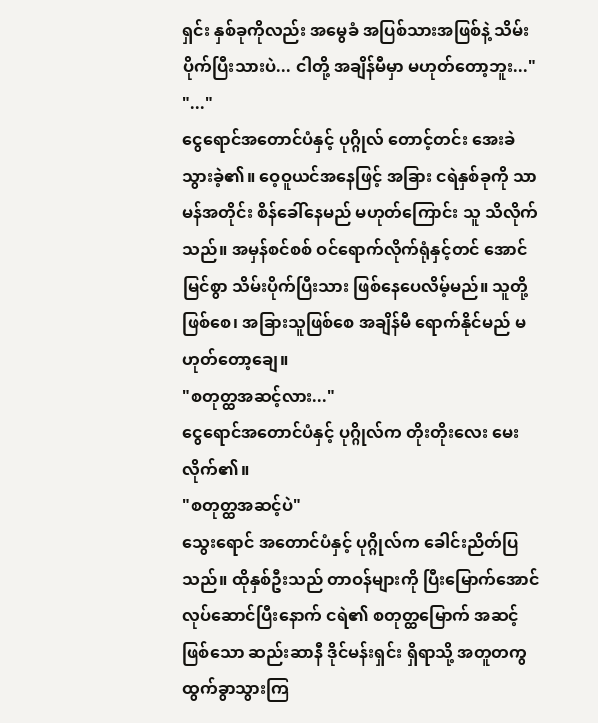ရှင်း နှစ်ခုကိုလည်း အမွေခံ အပြစ်သားအဖြစ်နဲ့ သိမ်းပိုက်ပြီးသားပဲ... ငါတို့ အချိန်မီမှာ မဟုတ်တော့ဘူး..."
"..."
ငွေရောင်အတောင်ပံနှင့် ပုဂ္ဂိုလ် တောင့်တင်း အေးခဲသွားခဲ့၏။ ဝေ့ဝူယင်အနေဖြင့် အခြား ငရဲနှစ်ခုကို သာမန်အတိုင်း စိန်ခေါ်နေမည် မဟုတ်ကြောင်း သူ သိလိုက်သည်။ အမှန်စင်စစ် ဝင်ရောက်လိုက်ရုံနှင့်တင် အောင်မြင်စွာ သိမ်းပိုက်ပြီးသား ဖြစ်နေပေလိမ့်မည်။ သူတို့ဖြစ်စေ၊ အခြားသူဖြစ်စေ အချိန်မီ ရောက်နိုင်မည် မဟုတ်တော့ချေ။
"စတုတ္ထအဆင့်လား..."
ငွေရောင်အတောင်ပံနှင့် ပုဂ္ဂိုလ်က တိုးတိုးလေး မေးလိုက်၏။
"စတုတ္ထအဆင့်ပဲ"
သွေးရောင် အတောင်ပံနှင့် ပုဂ္ဂိုလ်က ခေါင်းညိတ်ပြသည်။ ထိုနှစ်ဦးသည် တာဝန်များကို ပြီးမြောက်အောင် လုပ်ဆောင်ပြီးနောက် ငရဲ၏ စတုတ္ထမြောက် အဆင့်ဖြစ်သော ဆည်းဆာနီ ဒိုင်မန်းရှင်း ရှိရာသို့ အတူတကွ ထွက်ခွာသွားကြ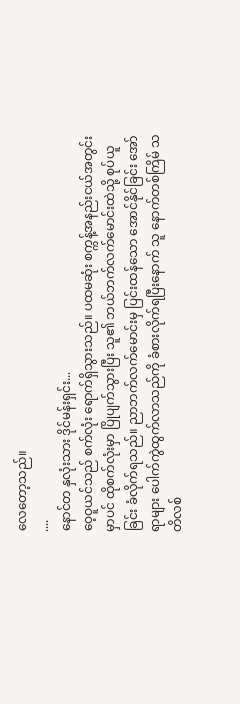လေတော့သည်။
....
နောင်တ နှလုံးသား ဒိုင်မန်းရှင်း...
ဝေ့ဝူယင်သည် စက်လုံး ရောက်ရှိသွားသည်။ ပထမဆုံး စက္ကန့်အနည်းငယ်အတွင်းမှာပင် ထိုစက်လုံးမှာ ပြိုပျက်သွားပြီး သူ၏ ဘယ်ဘက်လက်မောင်းထဲသို့ စုပ်ယူခြင်း ခံလိုက်ရသည်။ ညာဘက်လက်မောင်းမှ ပြင်းထန်သော အောင်နိုင်ခြင်း အော်ရာများ ပေါက်ကွဲထွက်လာသည်ကို ခံစားလိုက်ရပြီးနောက် သူ နောက်တစ်ကြိမ် သတိလစ်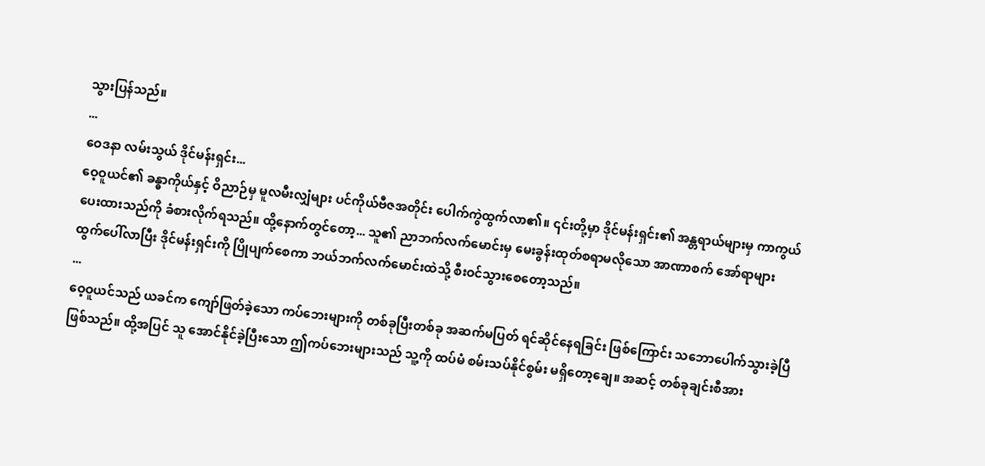သွားပြန်သည်။
...
ဝေဒနာ လမ်းသွယ် ဒိုင်မန်းရှင်း...
ဝေ့ဝူယင်၏ ခန္ဓာကိုယ်နှင့် ဝိညာဉ်မှ မူလမီးလျှံများ ပင်ကိုယ်ဗီဇအတိုင်း ပေါက်ကွဲထွက်လာ၏။ ၎င်းတို့မှာ ဒိုင်မန်းရှင်း၏ အန္တရာယ်များမှ ကာကွယ်ပေးထားသည်ကို ခံစားလိုက်ရသည်။ ထို့နောက်တွင်တော့... သူ၏ ညာဘက်လက်မောင်းမှ မေးခွန်းထုတ်စရာမလိုသော အာဏာစက် အော်ရာများ ထွက်ပေါ်လာပြီး ဒိုင်မန်းရှင်းကို ပြိုပျက်စေကာ ဘယ်ဘက်လက်မောင်းထဲသို့ စီးဝင်သွားစေတော့သည်။
...
ဝေ့ဝူယင်သည် ယခင်က ကျော်ဖြတ်ခဲ့သော ကပ်ဘေးများကို တစ်ခုပြီးတစ်ခု အဆက်မပြတ် ရင်ဆိုင်နေရခြင်း ဖြစ်ကြောင်း သဘောပေါက်သွားခဲ့ပြီ ဖြစ်သည်။ ထို့အပြင် သူ အောင်နိုင်ခဲ့ပြီးသော ဤကပ်ဘေးများသည် သူ့ကို ထပ်မံ စမ်းသပ်နိုင်စွမ်း မရှိတော့ချေ။ အဆင့် တစ်ခုချင်းစီအား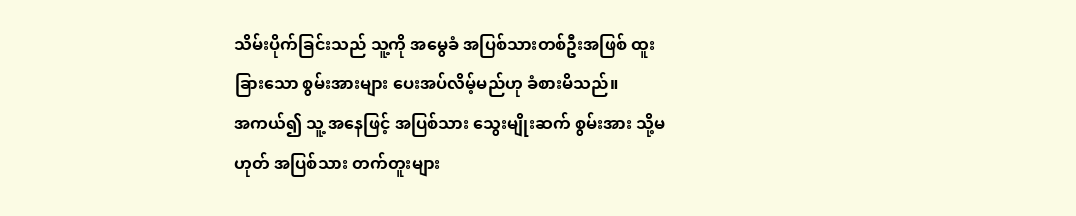သိမ်းပိုက်ခြင်းသည် သူ့ကို အမွေခံ အပြစ်သားတစ်ဦးအဖြစ် ထူးခြားသော စွမ်းအားများ ပေးအပ်လိမ့်မည်ဟု ခံစားမိသည်။
အကယ်၍ သူ့ အနေဖြင့် အပြစ်သား သွေးမျိုးဆက် စွမ်းအား သို့မဟုတ် အပြစ်သား တက်တူးများ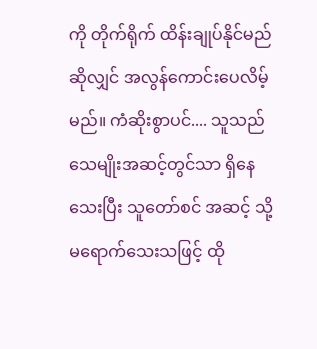ကို တိုက်ရိုက် ထိန်းချုပ်နိုင်မည်ဆိုလျှင် အလွန်ကောင်းပေလိမ့်မည်။ ကံဆိုးစွာပင်.... သူသည် သေမျိုးအဆင့်တွင်သာ ရှိနေသေးပြီး သူတော်စင် အဆင့် သို့ မရောက်သေးသဖြင့် ထို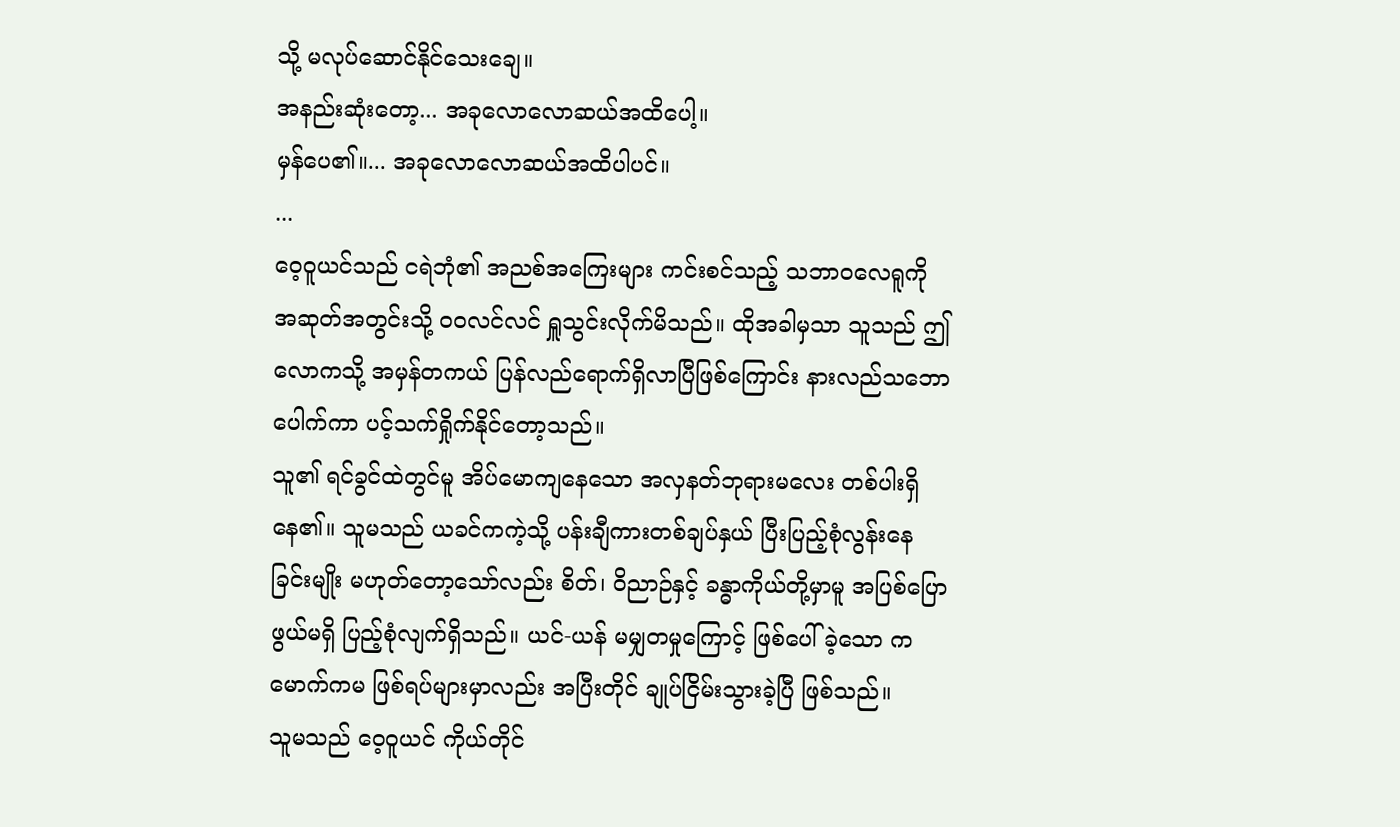သို့ မလုပ်ဆောင်နိုင်သေးချေ။
အနည်းဆုံးတော့... အခုလောလောဆယ်အထိပေါ့။
မှန်ပေ၏။... အခုလောလောဆယ်အထိပါပင်။
...
ဝေ့ဝူယင်သည် ငရဲဘုံ၏ အညစ်အကြေးများ ကင်းစင်သည့် သဘာဝလေရူကို အဆုတ်အတွင်းသို့ ဝဝလင်လင် ရှူသွင်းလိုက်မိသည်။ ထိုအခါမှသာ သူသည် ဤလောကသို့ အမှန်တကယ် ပြန်လည်ရောက်ရှိလာပြီဖြစ်ကြောင်း နားလည်သဘောပေါက်ကာ ပင့်သက်ရှိုက်နိုင်တော့သည်။
သူ၏ ရင်ခွင်ထဲတွင်မူ အိပ်မောကျနေသော အလှနတ်ဘုရားမလေး တစ်ပါးရှိနေ၏။ သူမသည် ယခင်ကကဲ့သို့ ပန်းချီကားတစ်ချပ်နှယ် ပြီးပြည့်စုံလွန်းနေခြင်းမျိုး မဟုတ်တော့သော်လည်း စိတ်၊ ဝိညာဉ်နှင့် ခန္ဓာကိုယ်တို့မှာမူ အပြစ်ပြောဖွယ်မရှိ ပြည့်စုံလျက်ရှိသည်။ ယင်-ယန် မမျှတမှုကြောင့် ဖြစ်ပေါ်ခဲ့သော ကမောက်ကမ ဖြစ်ရပ်များမှာလည်း အပြီးတိုင် ချုပ်ငြိမ်းသွားခဲ့ပြီ ဖြစ်သည်။
သူမသည် ဝေ့ဝူယင် ကိုယ်တိုင်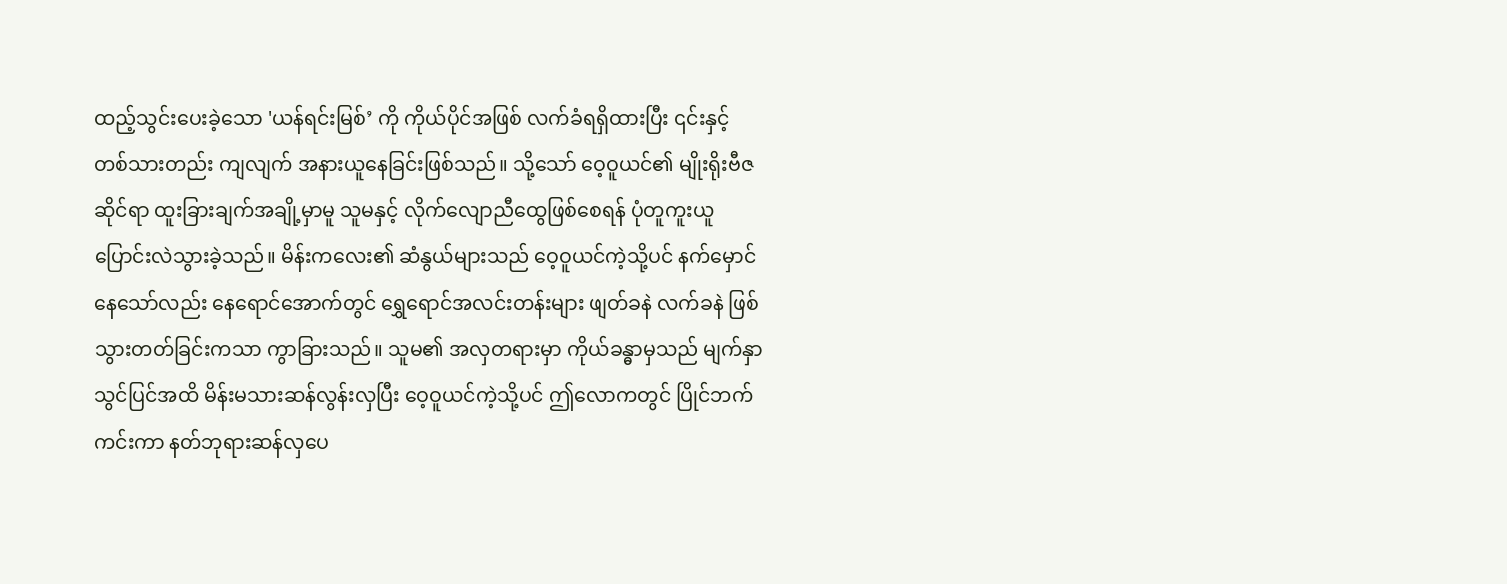ထည့်သွင်းပေးခဲ့သော 'ယန်ရင်းမြစ်’ ကို ကိုယ်ပိုင်အဖြစ် လက်ခံရရှိထားပြီး ၎င်းနှင့် တစ်သားတည်း ကျလျက် အနားယူနေခြင်းဖြစ်သည်။ သို့သော် ဝေ့ဝူယင်၏ မျိုးရိုးဗီဇဆိုင်ရာ ထူးခြားချက်အချို့မှာမူ သူမနှင့် လိုက်လျောညီထွေဖြစ်စေရန် ပုံတူကူးယူ ပြောင်းလဲသွားခဲ့သည်။ မိန်းကလေး၏ ဆံနွယ်များသည် ဝေ့ဝူယင်ကဲ့သို့ပင် နက်မှောင်နေသော်လည်း နေရောင်အောက်တွင် ရွှေရောင်အလင်းတန်းများ ဖျတ်ခနဲ လက်ခနဲ ဖြစ်သွားတတ်ခြင်းကသာ ကွာခြားသည်။ သူမ၏ အလှတရားမှာ ကိုယ်ခန္ဓာမှသည် မျက်နှာသွင်ပြင်အထိ မိန်းမသားဆန်လွန်းလှပြီး ဝေ့ဝူယင်ကဲ့သို့ပင် ဤလောကတွင် ပြိုင်ဘက်ကင်းကာ နတ်ဘုရားဆန်လှပေ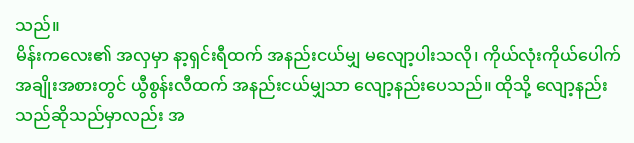သည်။
မိန်းကလေး၏ အလှမှာ နာ့ရှင်းရီထက် အနည်းငယ်မျှ မလျော့ပါးသလို၊ ကိုယ်လုံးကိုယ်ပေါက် အချိုးအစားတွင် ယွီစွန်းလီထက် အနည်းငယ်မျှသာ လျော့နည်းပေသည်။ ထိုသို့ လျော့နည်းသည်ဆိုသည်မှာလည်း အ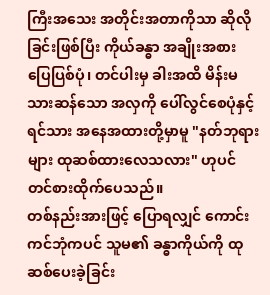ကြီးအသေး အတိုင်းအတာကိုသာ ဆိုလိုခြင်းဖြစ်ပြီး ကိုယ်ခန္ဓာ အချိုးအစား ပြေပြစ်ပုံ၊ တင်ပါးမှ ခါးအထိ မိန်းမသားဆန်သော အလှကို ပေါ်လွင်စေပုံနှင့် ရင်သား အနေအထားတို့မှာမူ "နတ်ဘုရားများ ထုဆစ်ထားလေသလား" ဟုပင် တင်စားထိုက်ပေသည်။
တစ်နည်းအားဖြင့် ပြောရလျှင် ကောင်းကင်ဘုံကပင် သူမ၏ ခန္ဓာကိုယ်ကို ထုဆစ်ပေးခဲ့ခြင်း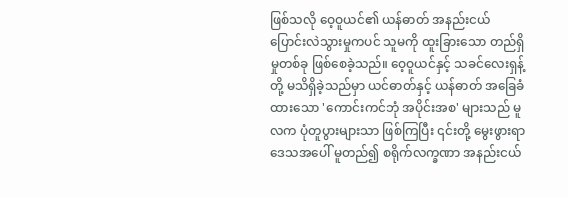ဖြစ်သလို ဝေ့ဝူယင်၏ ယန်ဓာတ် အနည်းငယ် ပြောင်းလဲသွားမှုကပင် သူမကို ထူးခြားသော တည်ရှိမှုတစ်ခု ဖြစ်စေခဲ့သည်။ ဝေ့ဝူယင်နှင့် သခင်လေးရှန့်တို့ မသိရှိခဲ့သည်မှာ ယင်ဓာတ်နှင့် ယန်ဓာတ် အခြေခံထားသော 'ကောင်းကင်ဘုံ အပိုင်းအစ' များသည် မူလက ပုံတူပွားများသာ ဖြစ်ကြပြီး ၎င်းတို့ မွေးဖွားရာ ဒေသအပေါ် မူတည်၍ စရိုက်လက္ခဏာ အနည်းငယ်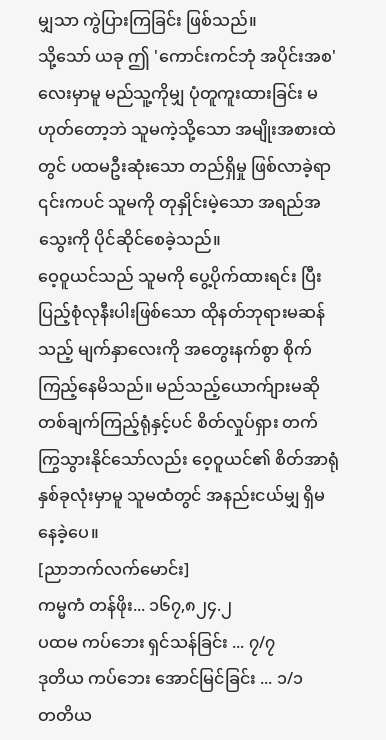မျှသာ ကွဲပြားကြခြင်း ဖြစ်သည်။
သို့သော် ယခု ဤ 'ကောင်းကင်ဘုံ အပိုင်းအစ' လေးမှာမူ မည်သူ့ကိုမျှ ပုံတူကူးထားခြင်း မဟုတ်တော့ဘဲ သူမကဲ့သို့သော အမျိုးအစားထဲတွင် ပထမဦးဆုံးသော တည်ရှိမှု ဖြစ်လာခဲ့ရာ ၎င်းကပင် သူမကို တုနှိုင်းမဲ့သော အရည်အသွေးကို ပိုင်ဆိုင်စေခဲ့သည်။
ဝေ့ဝူယင်သည် သူမကို ပွေ့ပိုက်ထားရင်း ပြီးပြည့်စုံလုနီးပါးဖြစ်သော ထိုနတ်ဘုရားမဆန်သည့် မျက်နှာလေးကို အတွေးနက်စွာ စိုက်ကြည့်နေမိသည်။ မည်သည့်ယောက်ျားမဆို တစ်ချက်ကြည့်ရုံနှင့်ပင် စိတ်လှုပ်ရှား တက်ကြွသွားနိုင်သော်လည်း ဝေ့ဝူယင်၏ စိတ်အာရုံ နှစ်ခုလုံးမှာမူ သူမထံတွင် အနည်းငယ်မျှ ရှိမနေခဲ့ပေ။
[ညာဘက်လက်မောင်း]
ကမ္မကံ တန်ဖိုး... ၁၆၇,၈၂၄.၂
ပထမ ကပ်ဘေး ရှင်သန်ခြင်း ... ၇/၇
ဒုတိယ ကပ်ဘေး အောင်မြင်ခြင်း ... ၁/၁
တတိယ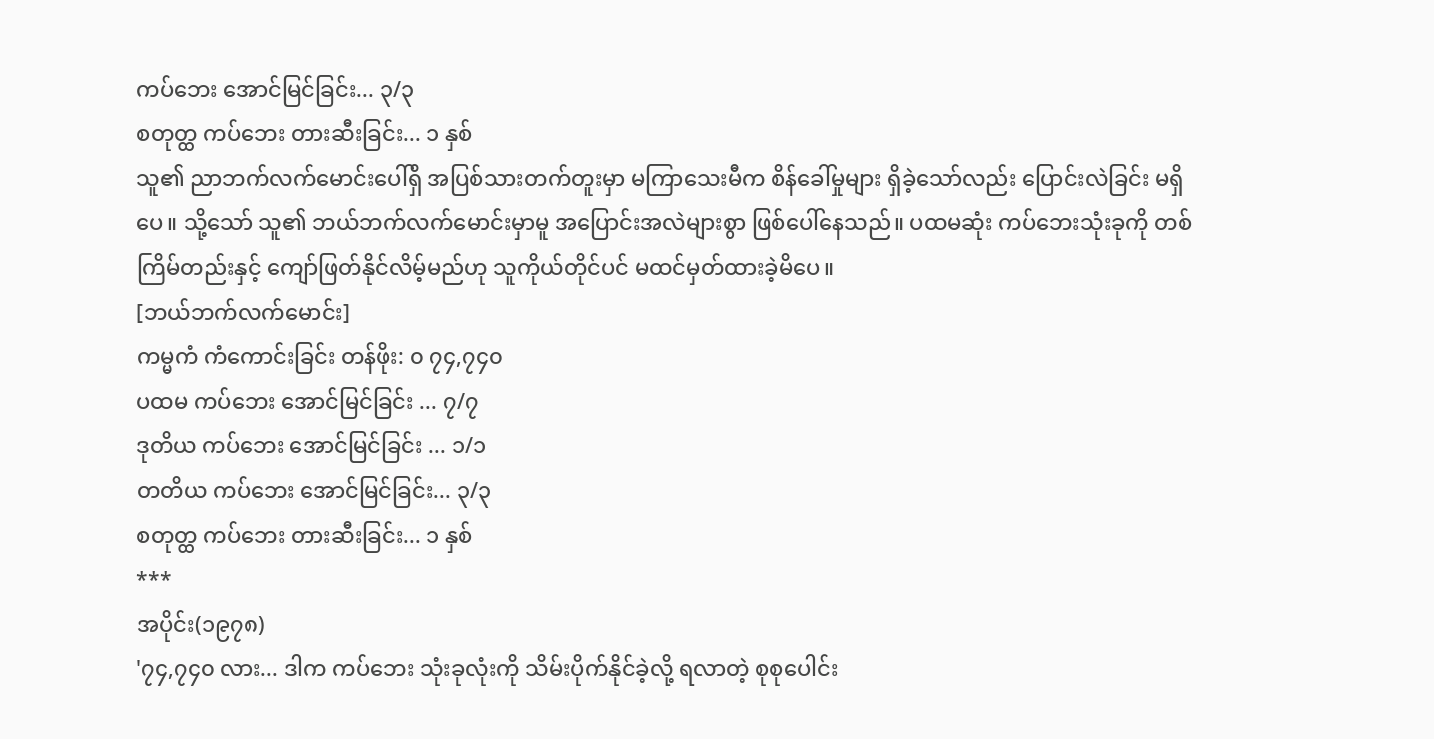ကပ်ဘေး အောင်မြင်ခြင်း... ၃/၃
စတုတ္ထ ကပ်ဘေး တားဆီးခြင်း... ၁ နှစ်
သူ၏ ညာဘက်လက်မောင်းပေါ်ရှိ အပြစ်သားတက်တူးမှာ မကြာသေးမီက စိန်ခေါ်မှုများ ရှိခဲ့သော်လည်း ပြောင်းလဲခြင်း မရှိပေ။ သို့သော် သူ၏ ဘယ်ဘက်လက်မောင်းမှာမူ အပြောင်းအလဲများစွာ ဖြစ်ပေါ်နေသည်။ ပထမဆုံး ကပ်ဘေးသုံးခုကို တစ်ကြိမ်တည်းနှင့် ကျော်ဖြတ်နိုင်လိမ့်မည်ဟု သူကိုယ်တိုင်ပင် မထင်မှတ်ထားခဲ့မိပေ။
[ဘယ်ဘက်လက်မောင်း]
ကမ္မကံ ကံကောင်းခြင်း တန်ဖိုး: ၀ ၇၄,၇၄၀
ပထမ ကပ်ဘေး အောင်မြင်ခြင်း ... ၇/၇
ဒုတိယ ကပ်ဘေး အောင်မြင်ခြင်း ... ၁/၁
တတိယ ကပ်ဘေး အောင်မြင်ခြင်း... ၃/၃
စတုတ္ထ ကပ်ဘေး တားဆီးခြင်း... ၁ နှစ်
***
အပိုင်း(၁၉၇၈)
'၇၄,၇၄၀ လား... ဒါက ကပ်ဘေး သုံးခုလုံးကို သိမ်းပိုက်နိုင်ခဲ့လို့ ရလာတဲ့ စုစုပေါင်း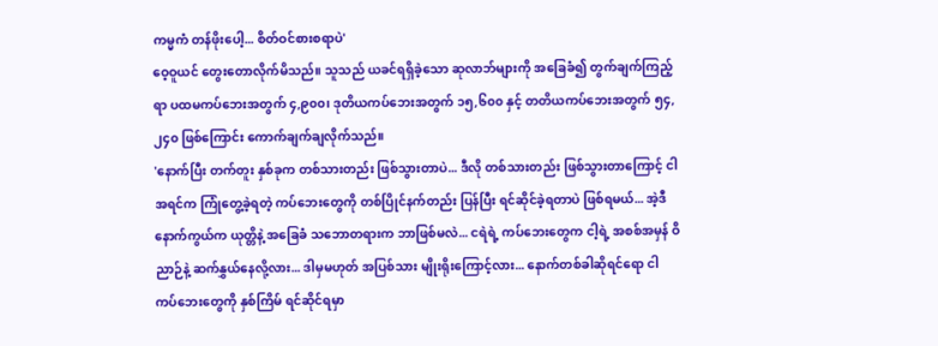ကမ္မကံ တန်ဖိုးပေါ့... စိတ်ဝင်စားစရာပဲ'
ဝေ့ဝူယင် တွေးတောလိုက်မိသည်။ သူသည် ယခင်ရရှိခဲ့သော ဆုလာဘ်များကို အခြေခံ၍ တွက်ချက်ကြည့်ရာ ပထမကပ်ဘေးအတွက် ၄,၉၀၀၊ ဒုတိယကပ်ဘေးအတွက် ၁၅,၆၀၀ နှင့် တတိယကပ်ဘေးအတွက် ၅၄,၂၄၀ ဖြစ်ကြောင်း ကောက်ချက်ချလိုက်သည်။
'နောက်ပြီး တက်တူး နှစ်ခုက တစ်သားတည်း ဖြစ်သွားတာပဲ... ဒီလို တစ်သားတည်း ဖြစ်သွားတာကြောင့် ငါ အရင်က ကြုံတွေ့ခဲ့ရတဲ့ ကပ်ဘေးတွေကို တစ်ပြိုင်နက်တည်း ပြန်ပြီး ရင်ဆိုင်ခဲ့ရတာပဲ ဖြစ်ရမယ်... အဲ့ဒီ နောက်ကွယ်က ယုတ္တိနဲ့ အခြေခံ သဘောတရားက ဘာဖြစ်မလဲ... ငရဲရဲ့ ကပ်ဘေးတွေက ငါ့ရဲ့ အစစ်အမှန် ဝိညာဉ်နဲ့ ဆက်နွှယ်နေလို့လား... ဒါမှမဟုတ် အပြစ်သား မျိုးရိုးကြောင့်လား... နောက်တစ်ခါဆိုရင်ရော ငါ ကပ်ဘေးတွေကို နှစ်ကြိမ် ရင်ဆိုင်ရမှာ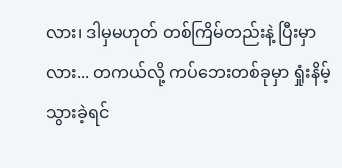လား၊ ဒါမှမဟုတ် တစ်ကြိမ်တည်းနဲ့ ပြီးမှာလား... တကယ်လို့ ကပ်ဘေးတစ်ခုမှာ ရှုံးနိမ့်သွားခဲ့ရင်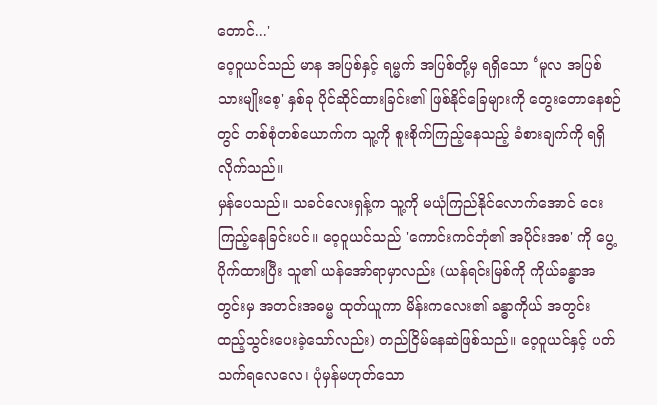တောင်...'
ဝေ့ဝူယင်သည် မာန အပြစ်နှင့် ရမ္မက် အပြစ်တို့မှ ရရှိသော ‘မူလ အပြစ်သားမျိုးစေ့' နှစ်ခု ပိုင်ဆိုင်ထားခြင်း၏ ဖြစ်နိုင်ခြေများကို တွေးတောနေစဉ်တွင် တစ်စုံတစ်ယောက်က သူ့ကို စူးစိုက်ကြည့်နေသည့် ခံစားချက်ကို ရရှိလိုက်သည်။
မှန်ပေသည်။ သခင်လေးရှန့်က သူ့ကို မယုံကြည်နိုင်လောက်အောင် ငေးကြည့်နေခြင်းပင်။ ဝေ့ဝူယင်သည် 'ကောင်းကင်ဘုံ၏ အပိုင်းအစ' ကို ပွေ့ပိုက်ထားပြီး သူ၏ ယန်အော်ရာမှာလည်း (ယန်ရင်းမြစ်ကို ကိုယ်ခန္ဓာအတွင်းမှ အတင်းအဓမ္မ ထုတ်ယူကာ မိန်းကလေး၏ ခန္ဓာကိုယ် အတွင်း ထည့်သွင်းပေးခဲ့သော်လည်း) တည်ငြိမ်နေဆဲဖြစ်သည်။ ဝေ့ဝူယင်နှင့် ပတ်သက်ရလေလေ၊ ပုံမှန်မဟုတ်သော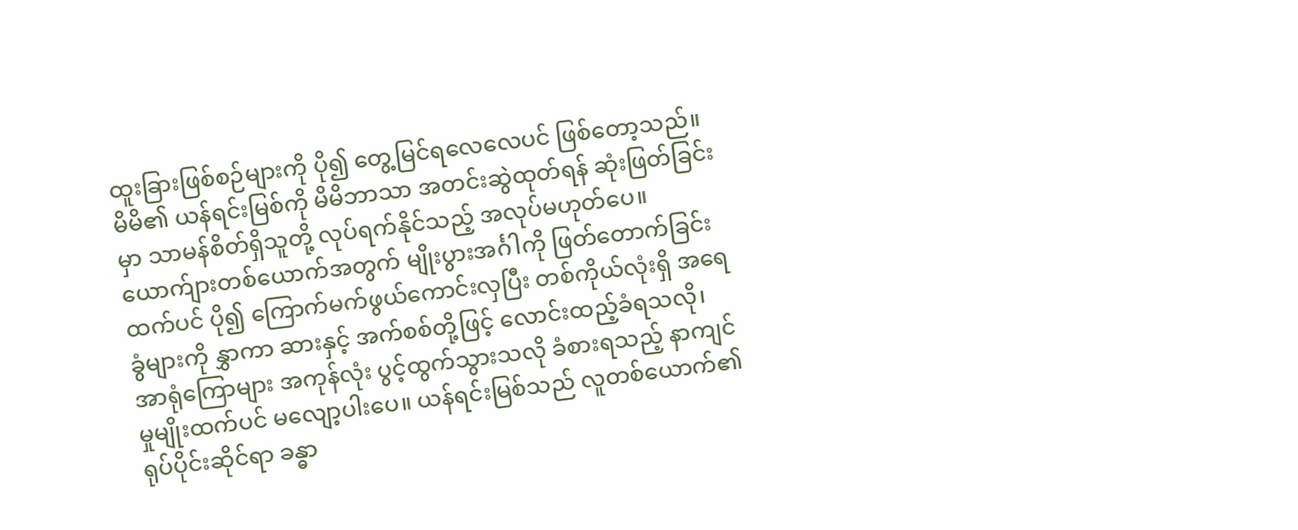ထူးခြားဖြစ်စဉ်များကို ပို၍ တွေ့မြင်ရလေလေပင် ဖြစ်တော့သည်။
မိမိ၏ ယန်ရင်းမြစ်ကို မိမိဘာသာ အတင်းဆွဲထုတ်ရန် ဆုံးဖြတ်ခြင်းမှာ သာမန်စိတ်ရှိသူတို့ လုပ်ရက်နိုင်သည့် အလုပ်မဟုတ်ပေ။ ယောက်ျားတစ်ယောက်အတွက် မျိုးပွားအင်္ဂါကို ဖြတ်တောက်ခြင်းထက်ပင် ပို၍ ကြောက်မက်ဖွယ်ကောင်းလှပြီး တစ်ကိုယ်လုံးရှိ အရေခွံများကို နွှာကာ ဆားနှင့် အက်စစ်တို့ဖြင့် လောင်းထည့်ခံရသလို၊ အာရုံကြောများ အကုန်လုံး ပွင့်ထွက်သွားသလို ခံစားရသည့် နာကျင်မှုမျိုးထက်ပင် မလျော့ပါးပေ။ ယန်ရင်းမြစ်သည် လူတစ်ယောက်၏ ရုပ်ပိုင်းဆိုင်ရာ ခန္ဓာ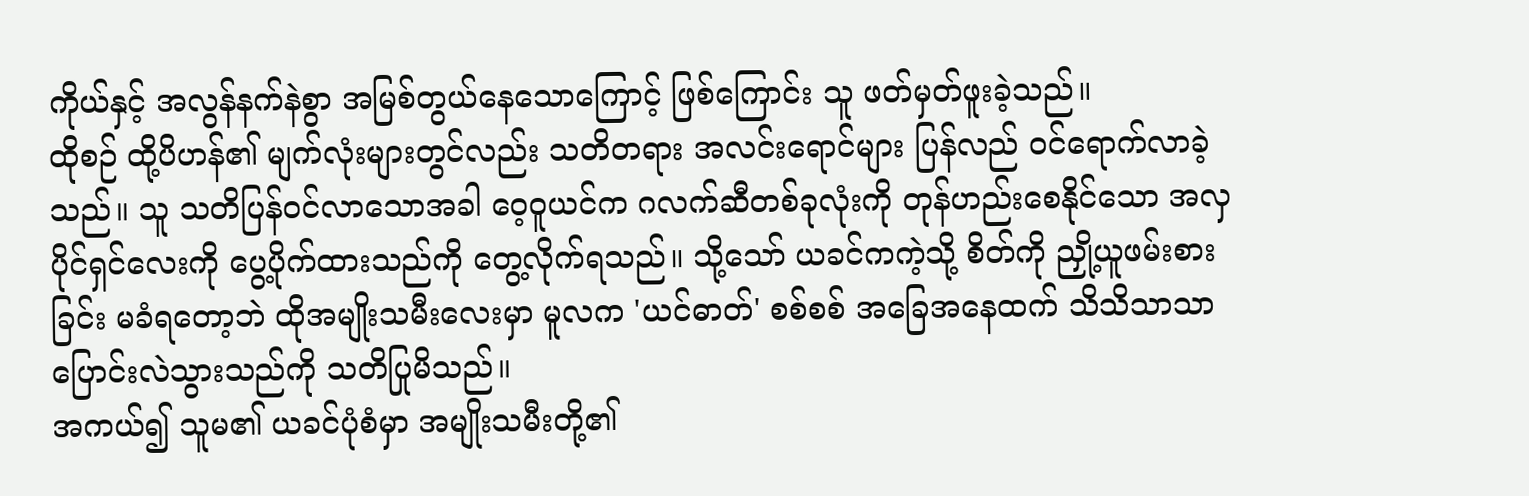ကိုယ်နှင့် အလွန်နက်နဲစွာ အမြစ်တွယ်နေသောကြောင့် ဖြစ်ကြောင်း သူ ဖတ်မှတ်ဖူးခဲ့သည်။
ထိုစဉ် ထို့ပိဟန်၏ မျက်လုံးများတွင်လည်း သတိတရား အလင်းရောင်များ ပြန်လည် ဝင်ရောက်လာခဲ့သည်။ သူ သတိပြန်ဝင်လာသောအခါ ဝေ့ဝူယင်က ဂလက်ဆီတစ်ခုလုံးကို တုန်ဟည်းစေနိုင်သော အလှပိုင်ရှင်လေးကို ပွေ့ပိုက်ထားသည်ကို တွေ့လိုက်ရသည်။ သို့သော် ယခင်ကကဲ့သို့ စိတ်ကို ညှို့ယူဖမ်းစားခြင်း မခံရတော့ဘဲ ထိုအမျိုးသမီးလေးမှာ မူလက 'ယင်ဓာတ်' စစ်စစ် အခြေအနေထက် သိသိသာသာ ပြောင်းလဲသွားသည်ကို သတိပြုမိသည်။
အကယ်၍ သူမ၏ ယခင်ပုံစံမှာ အမျိုးသမီးတို့၏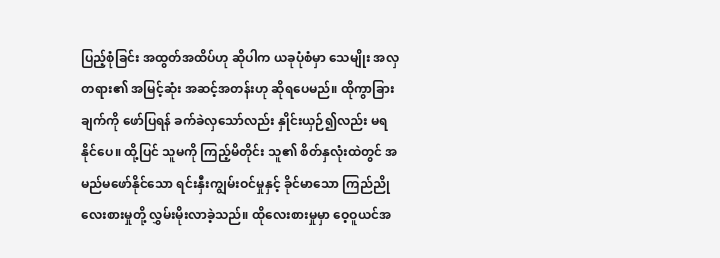ပြည့်စုံခြင်း အထွတ်အထိပ်ဟု ဆိုပါက ယခုပုံစံမှာ သေမျိုး အလှတရား၏ အမြင့်ဆုံး အဆင့်အတန်းဟု ဆိုရပေမည်။ ထိုကွာခြားချက်ကို ဖော်ပြရန် ခက်ခဲလှသော်လည်း နှိုင်းယှဉ်၍လည်း မရနိုင်ပေ။ ထို့ပြင် သူမကို ကြည့်မိတိုင်း သူ၏ စိတ်နှလုံးထဲတွင် အမည်မဖော်နိုင်သော ရင်းနှီးကျွမ်းဝင်မှုနှင့် ခိုင်မာသော ကြည်ညိုလေးစားမှုတို့ လွှမ်းမိုးလာခဲ့သည်။ ထိုလေးစားမှုမှာ ဝေ့ဝူယင်အ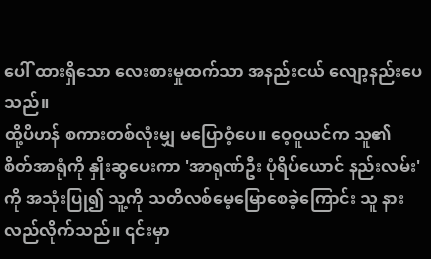ပေါ် ထားရှိသော လေးစားမှုထက်သာ အနည်းငယ် လျော့နည်းပေသည်။
ထို့ပိဟန် စကားတစ်လုံးမျှ မပြောဝံ့ပေ။ ဝေ့ဝူယင်က သူ၏ စိတ်အာရုံကို နှိုးဆွပေးကာ 'အာရုဏ်ဦး ပုံရိပ်ယောင် နည်းလမ်း' ကို အသုံးပြု၍ သူ့ကို သတိလစ်မေ့မြောစေခဲ့ကြောင်း သူ နားလည်လိုက်သည်။ ၎င်းမှာ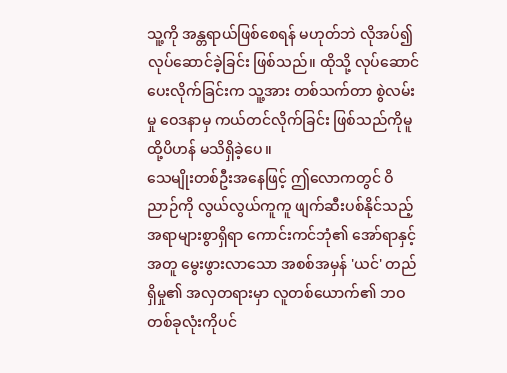သူ့ကို အန္တရာယ်ဖြစ်စေရန် မဟုတ်ဘဲ လိုအပ်၍ လုပ်ဆောင်ခဲ့ခြင်း ဖြစ်သည်။ ထိုသို့ လုပ်ဆောင်ပေးလိုက်ခြင်းက သူ့အား တစ်သက်တာ စွဲလမ်းမှု ဝေဒနာမှ ကယ်တင်လိုက်ခြင်း ဖြစ်သည်ကိုမူ ထို့ပိဟန် မသိရှိခဲ့ပေ။
သေမျိုးတစ်ဦးအနေဖြင့် ဤလောကတွင် ဝိညာဉ်ကို လွယ်လွယ်ကူကူ ဖျက်ဆီးပစ်နိုင်သည့် အရာများစွာရှိရာ ကောင်းကင်ဘုံ၏ အော်ရာနှင့်အတူ မွေးဖွားလာသော အစစ်အမှန် 'ယင်' တည်ရှိမှု၏ အလှတရားမှာ လူတစ်ယောက်၏ ဘဝတစ်ခုလုံးကိုပင်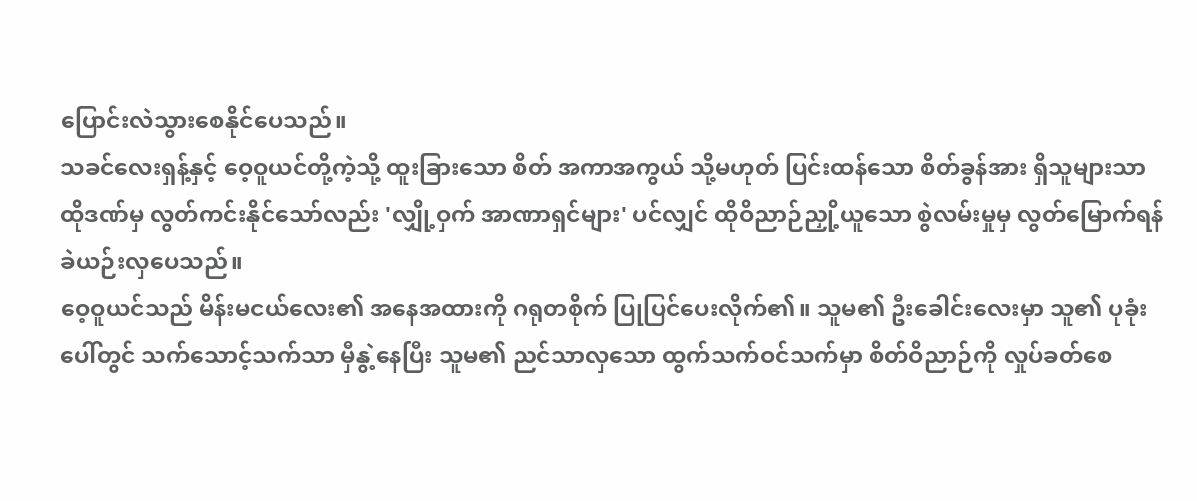ပြောင်းလဲသွားစေနိုင်ပေသည်။
သခင်လေးရှန့်နှင့် ဝေ့ဝူယင်တို့ကဲ့သို့ ထူးခြားသော စိတ် အကာအကွယ် သို့မဟုတ် ပြင်းထန်သော စိတ်ခွန်အား ရှိသူများသာ ထိုဒဏ်မှ လွတ်ကင်းနိုင်သော်လည်း 'လျှို့ဝှက် အာဏာရှင်များ' ပင်လျှင် ထိုဝိညာဉ်ညှို့ယူသော စွဲလမ်းမှုမှ လွတ်မြောက်ရန် ခဲယဉ်းလှပေသည်။
ဝေ့ဝူယင်သည် မိန်းမငယ်လေး၏ အနေအထားကို ဂရုတစိုက် ပြုပြင်ပေးလိုက်၏။ သူမ၏ ဦးခေါင်းလေးမှာ သူ၏ ပုခုံးပေါ်တွင် သက်သောင့်သက်သာ မှီနွဲ့နေပြီး သူမ၏ ညင်သာလှသော ထွက်သက်ဝင်သက်မှာ စိတ်ဝိညာဉ်ကို လှုပ်ခတ်စေ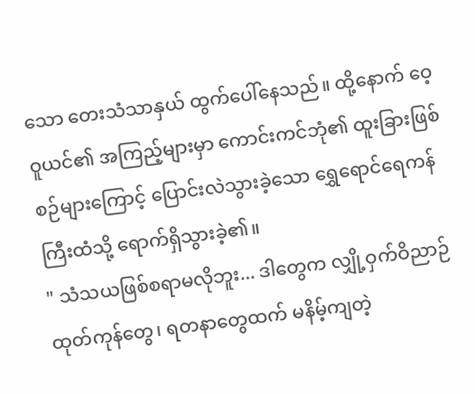သော တေးသံသာနှယ် ထွက်ပေါ်နေသည်။ ထို့နောက် ဝေ့ဝူယင်၏ အကြည့်များမှာ ကောင်းကင်ဘုံ၏ ထူးခြားဖြစ်စဉ်များကြောင့် ပြောင်းလဲသွားခဲ့သော ရွှေရောင်ရေကန်ကြီးထံသို့ ရောက်ရှိသွားခဲ့၏။
" သံသယဖြစ်စရာမလိုဘူး... ဒါတွေက လျှို့ဝှက်ဝိညာဉ် ထုတ်ကုန်တွေ၊ ရတနာတွေထက် မနိမ့်ကျတဲ့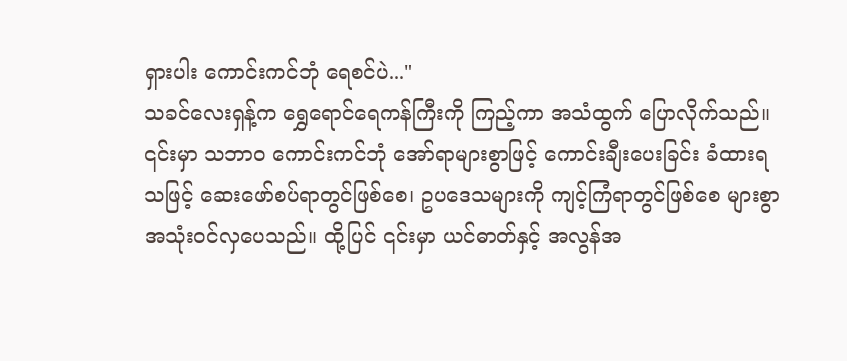ရှားပါး ကောင်းကင်ဘုံ ရေစင်ပဲ..."
သခင်လေးရှန့်က ရွှေရောင်ရေကန်ကြီးကို ကြည့်ကာ အသံထွက် ပြောလိုက်သည်။ ၎င်းမှာ သဘာဝ ကောင်းကင်ဘုံ အော်ရာများစွာဖြင့် ကောင်းချီးပေးခြင်း ခံထားရသဖြင့် ဆေးဖော်စပ်ရာတွင်ဖြစ်စေ၊ ဥပဒေသများကို ကျင့်ကြံရာတွင်ဖြစ်စေ များစွာ အသုံးဝင်လှပေသည်။ ထို့ပြင် ၎င်းမှာ ယင်ဓာတ်နှင့် အလွန်အ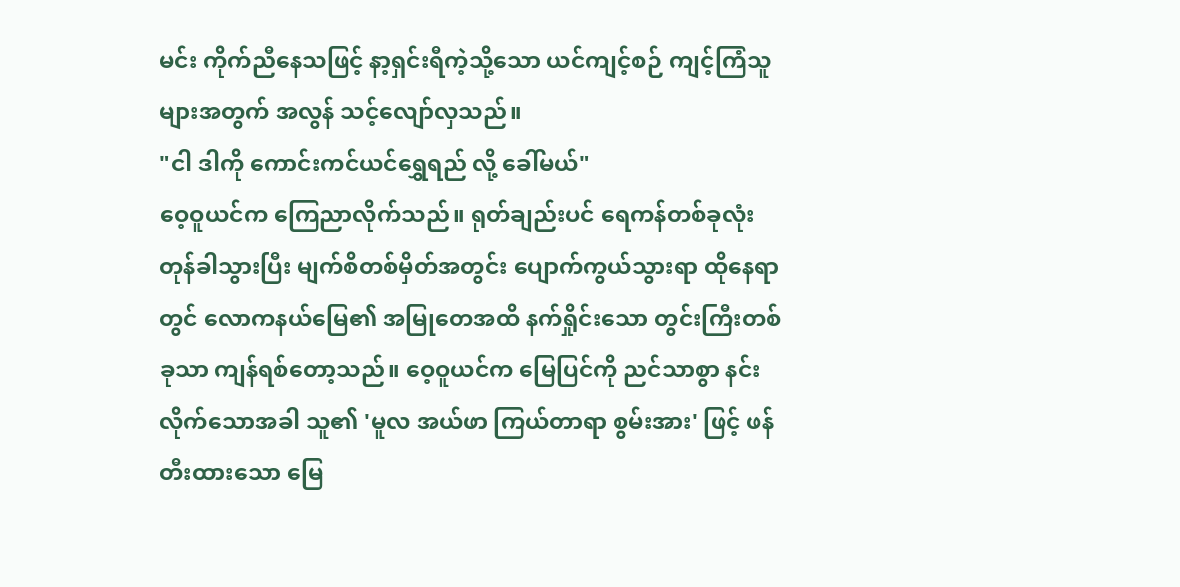မင်း ကိုက်ညီနေသဖြင့် နာ့ရှင်းရီကဲ့သို့သော ယင်ကျင့်စဉ် ကျင့်ကြံသူများအတွက် အလွန် သင့်လျော်လှသည်။
"ငါ ဒါကို ကောင်းကင်ယင်ရွှေရည် လို့ ခေါ်မယ်"
ဝေ့ဝူယင်က ကြေညာလိုက်သည်။ ရုတ်ချည်းပင် ရေကန်တစ်ခုလုံး တုန်ခါသွားပြီး မျက်စိတစ်မှိတ်အတွင်း ပျောက်ကွယ်သွားရာ ထိုနေရာတွင် လောကနယ်မြေ၏ အမြုတေအထိ နက်ရှိုင်းသော တွင်းကြီးတစ်ခုသာ ကျန်ရစ်တော့သည်။ ဝေ့ဝူယင်က မြေပြင်ကို ညင်သာစွာ နင်းလိုက်သောအခါ သူ၏ 'မူလ အယ်ဖာ ကြယ်တာရာ စွမ်းအား' ဖြင့် ဖန်တီးထားသော မြေ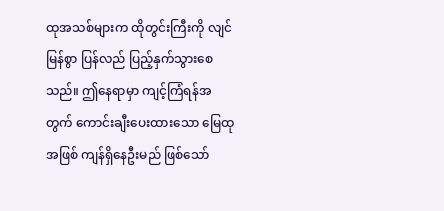ထုအသစ်များက ထိုတွင်းကြီးကို လျင်မြန်စွာ ပြန်လည် ပြည့်နှက်သွားစေသည်။ ဤနေရာမှာ ကျင့်ကြံရန်အတွက် ကောင်းချီးပေးထားသော မြေထုအဖြစ် ကျန်ရှိနေဦးမည် ဖြစ်သော်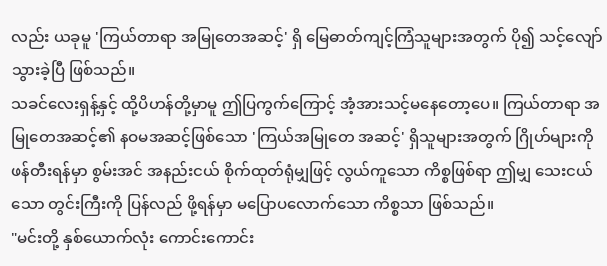လည်း ယခုမူ 'ကြယ်တာရာ အမြုတေအဆင့်' ရှိ မြေဓာတ်ကျင့်ကြံသူများအတွက် ပို၍ သင့်လျော်သွားခဲ့ပြီ ဖြစ်သည်။
သခင်လေးရှန့်နှင့် ထို့ပိဟန်တို့မှာမူ ဤပြကွက်ကြောင့် အံ့အားသင့်မနေတော့ပေ။ ကြယ်တာရာ အမြုတေအဆင့်၏ နဝမအဆင့်ဖြစ်သော 'ကြယ်အမြုတေ အဆင့်' ရှိသူများအတွက် ဂြိုဟ်များကို ဖန်တီးရန်မှာ စွမ်းအင် အနည်းငယ် စိုက်ထုတ်ရုံမျှဖြင့် လွယ်ကူသော ကိစ္စဖြစ်ရာ ဤမျှ သေးငယ်သော တွင်းကြီးကို ပြန်လည် ဖို့ရန်မှာ မပြောပလောက်သော ကိစ္စသာ ဖြစ်သည်။
"မင်းတို့ နှစ်ယောက်လုံး ကောင်းကောင်း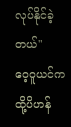လုပ်နိုင်ခဲ့တယ်"
ဝေ့ဝူယင်က ထို့ပိဟန်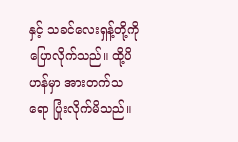နှင့် သခင်လေးရှန့်တို့ကို ပြောလိုက်သည်။ ထို့ပိဟန်မှာ အားတက်သရော ပြုံးလိုက်မိသည်။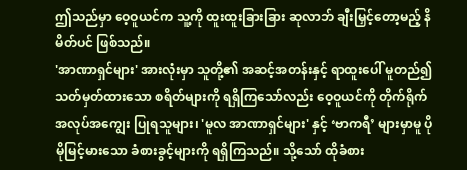ဤသည်မှာ ဝေ့ဝူယင်က သူ့ကို ထူးထူးခြားခြား ဆုလာဘ် ချီးမြှင့်တော့မည့် နိမိတ်ပင် ဖြစ်သည်။
'အာဏာရှင်များ' အားလုံးမှာ သူတို့၏ အဆင့်အတန်းနှင့် ရာထူးပေါ် မူတည်၍ သတ်မှတ်ထားသော စရိတ်များကို ရရှိကြသော်လည်း ဝေ့ဝူယင်ကို တိုက်ရိုက် အလုပ်အကျွေး ပြုရသူများ၊ 'မူလ အာဏာရှင်များ' နှင့် ‘ဗာကရီ’ များမှာမူ ပိုမိုမြင့်မားသော ခံစားခွင့်များကို ရရှိကြသည်။ သို့သော် ထိုခံစား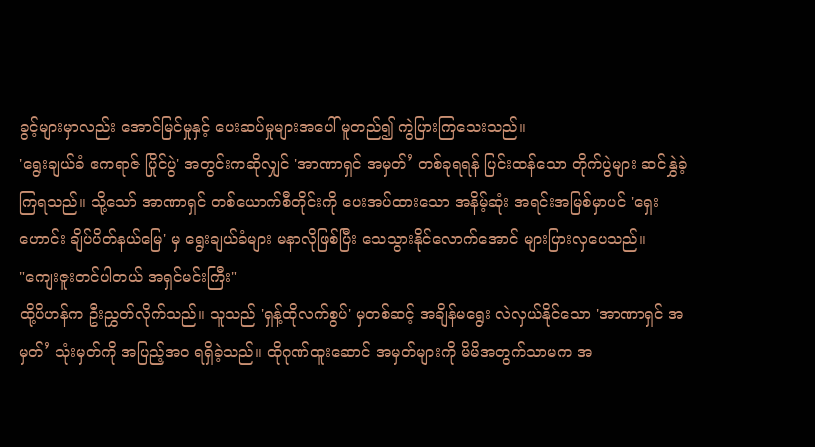ခွင့်များမှာလည်း အောင်မြင်မှုနှင့် ပေးဆပ်မှုများအပေါ် မူတည်၍ ကွဲပြားကြသေးသည်။
'ရွေးချယ်ခံ ဧကရာဇ် ပြိုင်ပွဲ' အတွင်းကဆိုလျှင် 'အာဏာရှင် အမှတ်’ တစ်ခုရရန် ပြင်းထန်သော တိုက်ပွဲများ ဆင်နွှဲခဲ့ကြရသည်။ သို့သော် အာဏာရှင် တစ်ယောက်စီတိုင်းကို ပေးအပ်ထားသော အနိမ့်ဆုံး အရင်းအမြစ်မှာပင် 'ရှေးဟောင်း ချိပ်ပိတ်နယ်မြေ' မှ ရွေးချယ်ခံများ မနာလိုဖြစ်ပြီး သေသွားနိုင်လောက်အောင် များပြားလှပေသည်။
"ကျေးဇူးတင်ပါတယ် အရှင်မင်းကြီး"
ထို့ပိဟန်က ဦးညွှတ်လိုက်သည်။ သူသည် 'ရှန့်ထိုလက်စွပ်' မှတစ်ဆင့် အချိန်မရွေး လဲလှယ်နိုင်သော 'အာဏာရှင် အမှတ်’ သုံးမှတ်ကို အပြည့်အဝ ရရှိခဲ့သည်။ ထိုဂုဏ်ထူးဆောင် အမှတ်များကို မိမိအတွက်သာမက အ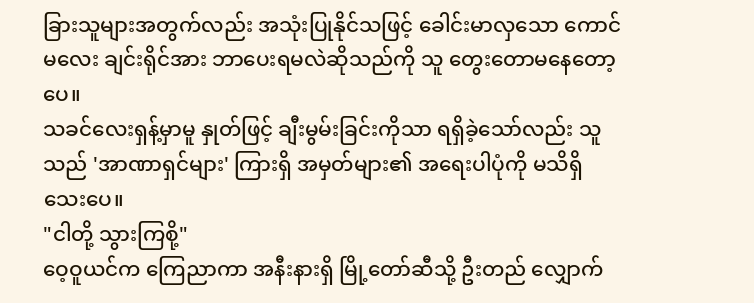ခြားသူများအတွက်လည်း အသုံးပြုနိုင်သဖြင့် ခေါင်းမာလှသော ကောင်မလေး ချင်းရိုင်အား ဘာပေးရမလဲဆိုသည်ကို သူ တွေးတောမနေတော့ပေ။
သခင်လေးရှန့်မှာမူ နှုတ်ဖြင့် ချီးမွမ်းခြင်းကိုသာ ရရှိခဲ့သော်လည်း သူသည် 'အာဏာရှင်များ' ကြားရှိ အမှတ်များ၏ အရေးပါပုံကို မသိရှိသေးပေ။
"ငါတို့ သွားကြစို့"
ဝေ့ဝူယင်က ကြေညာကာ အနီးနားရှိ မြို့တော်ဆီသို့ ဦးတည် လျှောက်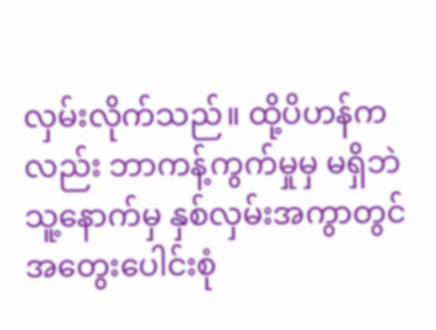လှမ်းလိုက်သည်။ ထို့ပိဟန်ကလည်း ဘာကန့်ကွက်မှုမှ မရှိဘဲ သူ့နောက်မှ နှစ်လှမ်းအကွာတွင် အတွေးပေါင်းစုံ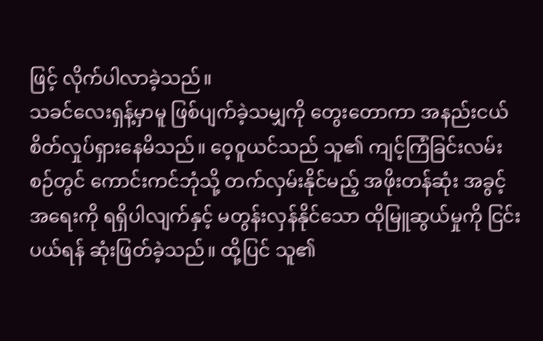ဖြင့် လိုက်ပါလာခဲ့သည်။
သခင်လေးရှန့်မှာမူ ဖြစ်ပျက်ခဲ့သမျှကို တွေးတောကာ အနည်းငယ် စိတ်လှုပ်ရှားနေမိသည်။ ဝေ့ဝူယင်သည် သူ၏ ကျင့်ကြံခြင်းလမ်းစဉ်တွင် ကောင်းကင်ဘုံသို့ တက်လှမ်းနိုင်မည့် အဖိုးတန်ဆုံး အခွင့်အရေးကို ရရှိပါလျက်နှင့် မတွန်းလှန်နိုင်သော ထိုမြူဆွယ်မှုကို ငြင်းပယ်ရန် ဆုံးဖြတ်ခဲ့သည်။ ထို့ပြင် သူ၏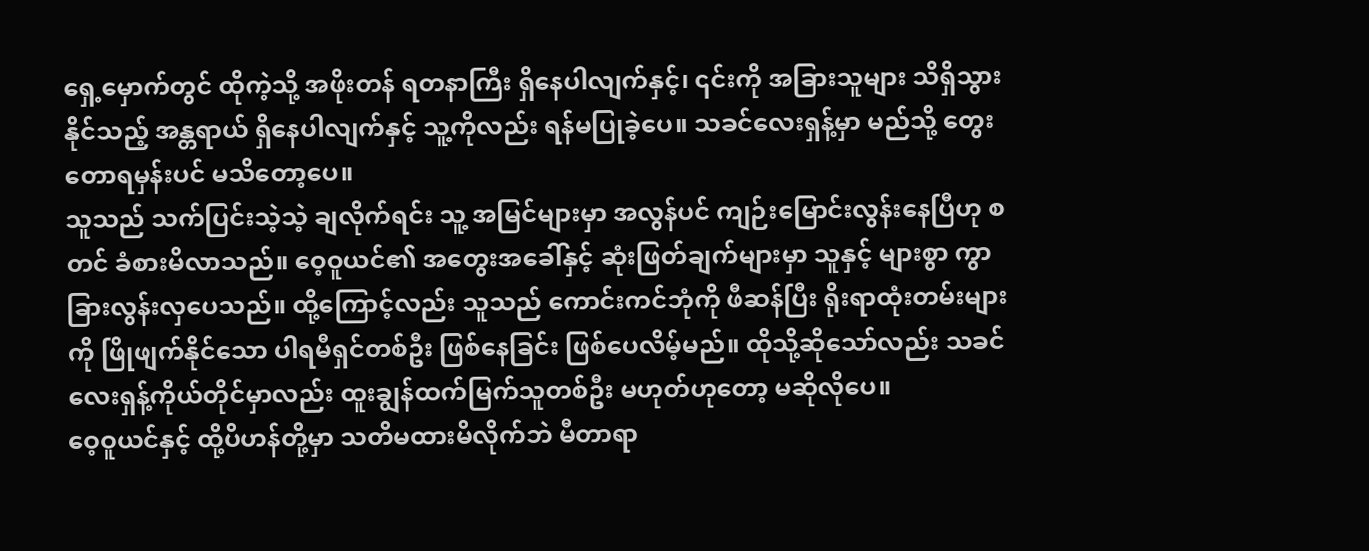ရှေ့မှောက်တွင် ထိုကဲ့သို့ အဖိုးတန် ရတနာကြီး ရှိနေပါလျက်နှင့်၊ ၎င်းကို အခြားသူများ သိရှိသွားနိုင်သည့် အန္တရာယ် ရှိနေပါလျက်နှင့် သူ့ကိုလည်း ရန်မပြုခဲ့ပေ။ သခင်လေးရှန့်မှာ မည်သို့ တွေးတောရမှန်းပင် မသိတော့ပေ။
သူသည် သက်ပြင်းသဲ့သဲ့ ချလိုက်ရင်း သူ့ အမြင်များမှာ အလွန်ပင် ကျဉ်းမြောင်းလွန်းနေပြီဟု စတင် ခံစားမိလာသည်။ ဝေ့ဝူယင်၏ အတွေးအခေါ်နှင့် ဆုံးဖြတ်ချက်များမှာ သူနှင့် များစွာ ကွာခြားလွန်းလှပေသည်။ ထို့ကြောင့်လည်း သူသည် ကောင်းကင်ဘုံကို ဖီဆန်ပြီး ရိုးရာထုံးတမ်းများကို ဖြိုဖျက်နိုင်သော ပါရမီရှင်တစ်ဦး ဖြစ်နေခြင်း ဖြစ်ပေလိမ့်မည်။ ထိုသို့ဆိုသော်လည်း သခင်လေးရှန့်ကိုယ်တိုင်မှာလည်း ထူးချွန်ထက်မြက်သူတစ်ဦး မဟုတ်ဟုတော့ မဆိုလိုပေ။
ဝေ့ဝူယင်နှင့် ထို့ပိဟန်တို့မှာ သတိမထားမိလိုက်ဘဲ မီတာရာ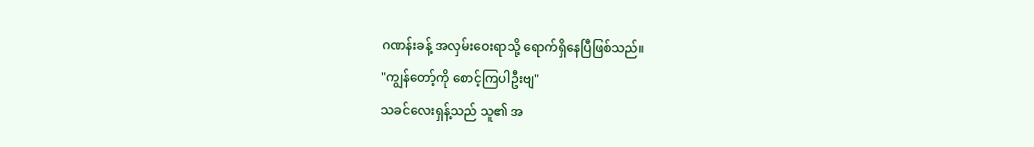ဂဏန်းခန့် အလှမ်းဝေးရာသို့ ရောက်ရှိနေပြီဖြစ်သည်။
"ကျွန်တော့်ကို စောင့်ကြပါဦးဗျ"
သခင်လေးရှန့်သည် သူ၏ အ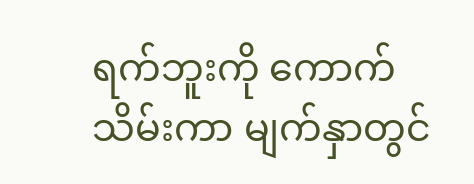ရက်ဘူးကို ကောက်သိမ်းကာ မျက်နှာတွင်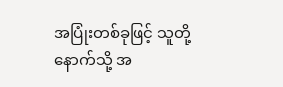အပြုံးတစ်ခုဖြင့် သူတို့နောက်သို့ အ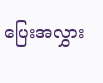ပြေးအလွှား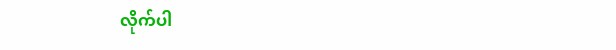လိုက်ပါ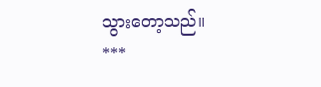သွားတော့သည်။
***